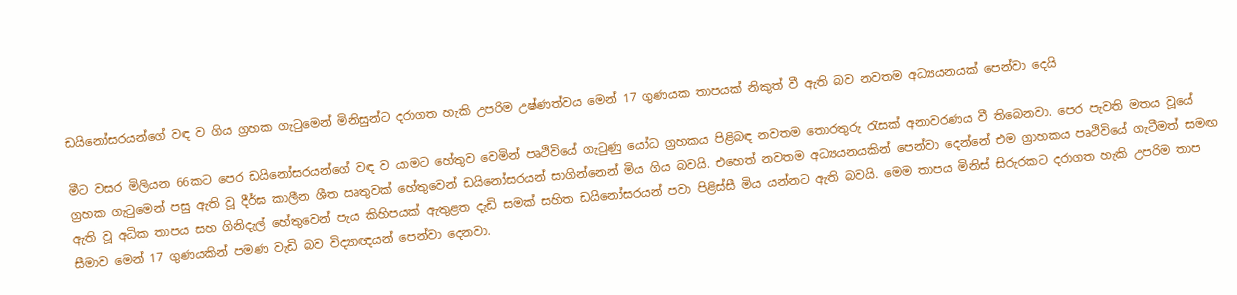ඩයිනෝසරයන්ගේ වඳ ව ගිය ග්‍රහක ගැටුමෙන් මිනිසුන්ට දරාගත හැකි උපරිම උෂ්ණත්වය මෙන් 17 ගුණයක තාපයක් නිකුත් වී ඇති බව නවතම අධ්‍යයනයක් පෙන්වා දෙයි

මීට වසර මිලියන 66කට පෙර ඩයිනෝසරයන්ගේ වඳ ව යාමට හේතුව වෙමින් පෘථිවියේ ගැටුණු යෝධ ග්‍රහකය පිළිබඳ නවතම තොරතුරු රැසක් අනාවරණය වී තිබෙනවා. පෙර පැවති මතය වූයේ ග්‍රහක ගැටුමෙන් පසු ඇති වූ දීර්ඝ කාලීන ශීත ඍතුවක් හේතුවෙන් ඩයිනෝසරයන් සාගින්නෙන් මිය ගිය බවයි. එහෙත් නවතම අධ්‍යයනයකින් පෙන්වා දෙන්නේ එම ග්‍රාහකය පෘථිවියේ ගැටීමත් සමඟ ඇති වූ අධික තාපය සහ ගිනිදැල් හේතුවෙන් පැය කිහිපයක් ඇතුළත දැඩි සමක් සහිත ඩයිනෝසරයන් පවා පිළිස්සී මිය යන්නට ඇති බවයි. මෙම තාපය මිනිස් සිරුරකට දරාගත හැකි උපරිම තාප සීමාව මෙන් 17 ගුණයකින් පමණ වැඩි බව විද්‍යාඥයන් පෙන්වා දෙනවා.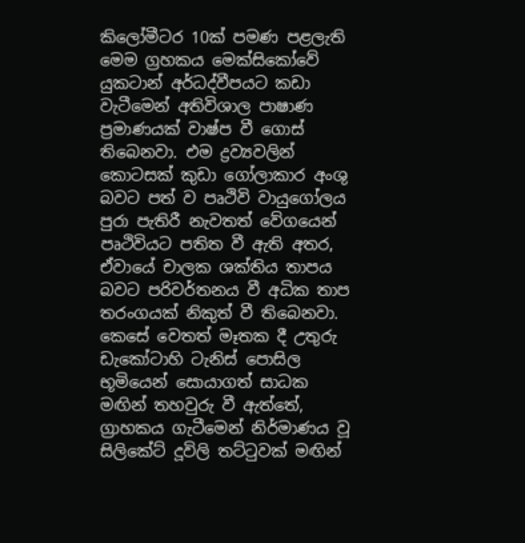කිලෝමීටර 10ක් පමණ පළලැති මෙම ග්‍රහකය මෙක්සිකෝවේ යුකටාන් අර්ධද්වීපයට කඩා වැටීමෙන් අතිවිශාල පාෂාණ ප්‍රමාණයක් වාෂ්ප වී ගොස් තිබෙනවා. එම ද්‍රව්‍යවලින් කොටසක් කුඩා ගෝලාකාර අංශු බවට පත් ව පෘථිවි වායුගෝලය පුරා පැතිරී නැවතත් වේගයෙන් පෘථිවියට පතිත වී ඇති අතර, ඒවායේ චාලක ශක්තිය තාපය බවට පරිවර්තනය වී අධික තාප තරංගයක් නිකුත් වී තිබෙනවා. කෙසේ වෙතත් මෑතක දී උතුරු ඩැකෝටාහි ටැනිස් පොසිල භූමියෙන් සොයාගත් සාධක මඟින් තහවුරු වී ඇත්තේ, ග්‍රාහකය ගැටීමෙන් නිර්මාණය වූ සිලිකේට් දූවිලි තට්ටුවක් මඟින්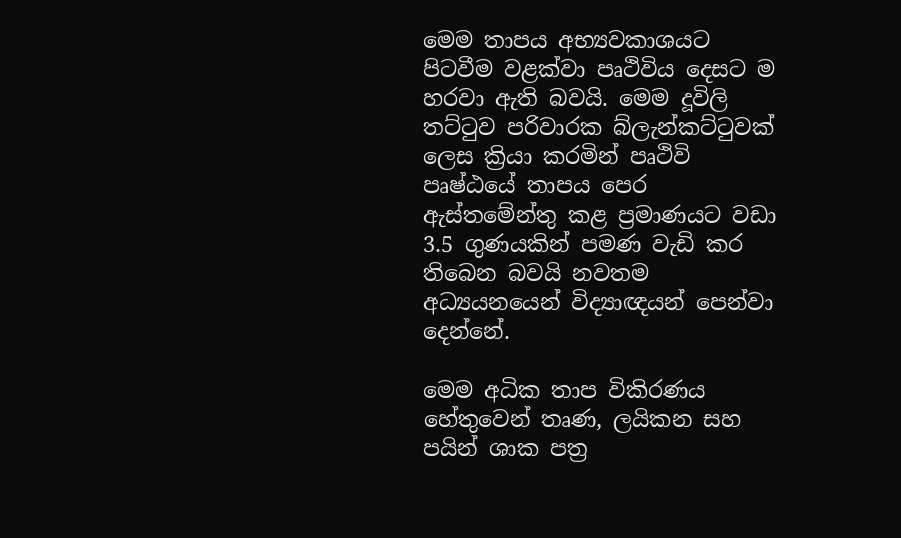මෙම තාපය අභ්‍යවකාශයට පිටවීම වළක්වා පෘථිවිය දෙසට ම හරවා ඇති බවයි. මෙම දූවිලි තට්ටුව පරිවාරක බ්ලැන්කට්ටුවක් ලෙස ක්‍රියා කරමින් පෘථිවි පෘෂ්ඨයේ තාපය පෙර ඇස්තමේන්තු කළ ප්‍රමාණයට වඩා 3.5 ගුණයකින් පමණ වැඩි කර තිබෙන බවයි නවතම අධ්‍යයනයෙන් විද්‍යාඥයන් පෙන්වා දෙන්නේ.

මෙම අධික තාප විකිරණය හේතුවෙන් තෘණ, ලයිකන සහ පයින් ශාක පත්‍ර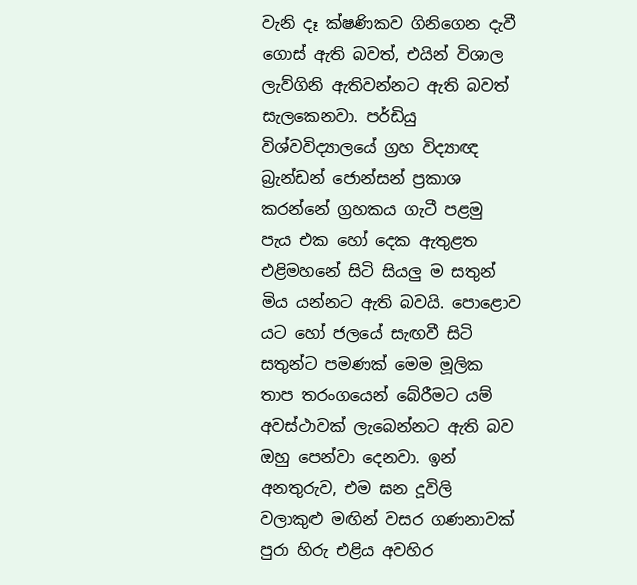වැනි දෑ ක්ෂණිකව ගිනිගෙන දැවී ගොස් ඇති බවත්, එයින් විශාල ලැව්ගිනි ඇතිවන්නට ඇති බවත් සැලකෙනවා. පර්ඩියු විශ්වවිද්‍යාලයේ ග්‍රහ විද්‍යාඥ බ්‍රැන්ඩන් ජොන්සන් ප්‍රකාශ කරන්නේ ග්‍රහකය ගැටී පළමු පැය එක හෝ දෙක ඇතුළත එළිමහනේ සිටි සියලු ම සතුන් මිය යන්නට ඇති බවයි. පොළොව යට හෝ ජලයේ සැඟවී සිටි සතුන්ට පමණක් මෙම මූලික තාප තරංගයෙන් බේරීමට යම් අවස්ථාවක් ලැබෙන්නට ඇති බව ඔහු පෙන්වා දෙනවා. ඉන් අනතුරුව, එම ඝන දූවිලි වලාකුළු මඟින් වසර ගණනාවක් පුරා හිරු එළිය අවහිර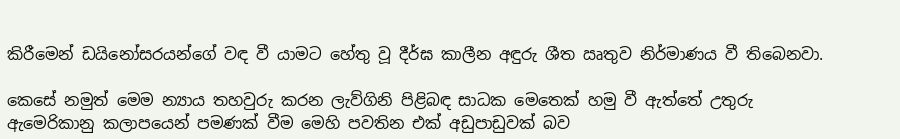කිරීමෙන් ඩයිනෝසරයන්ගේ වඳ වී යාමට හේතු වූ දීර්ඝ කාලීන අඳුරු ශීත ඍතුව නිර්මාණය වී තිබෙනවා.

කෙසේ නමුත් මෙම න්‍යාය තහවුරු කරන ලැව්ගිනි පිළිබඳ සාධක මෙතෙක් හමු වී ඇත්තේ උතුරු ඇමෙරිකානු කලාපයෙන් පමණක් වීම මෙහි පවතින එක් අඩුපාඩුවක් බව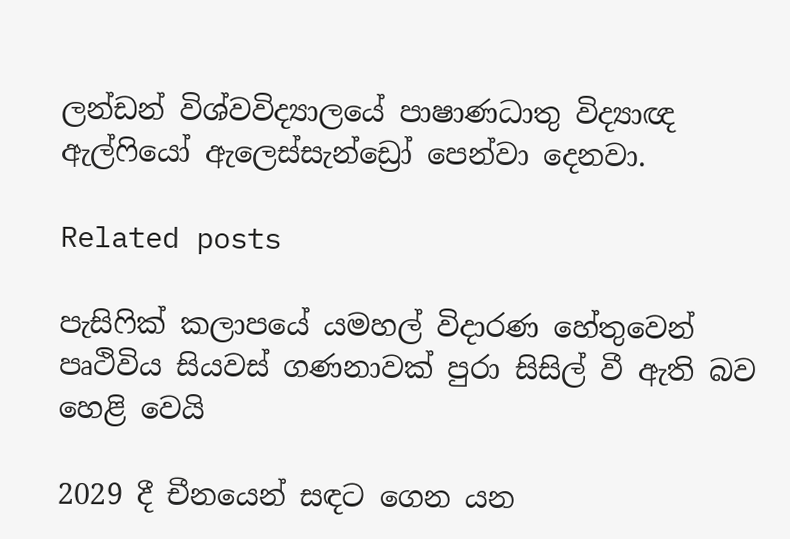ලන්ඩන් විශ්වවිද්‍යාලයේ පාෂාණධාතු විද්‍යාඥ ඇල්ෆියෝ ඇලෙස්සැන්ඩ්‍රෝ පෙන්වා දෙනවා.

Related posts

පැසිෆික් කලාපයේ යමහල් විදාරණ හේතුවෙන් පෘථිවිය සියවස් ගණනාවක් පුරා සිසිල් වී ඇති බව හෙළි වෙයි

2029 දී චීනයෙන් සඳට ගෙන යන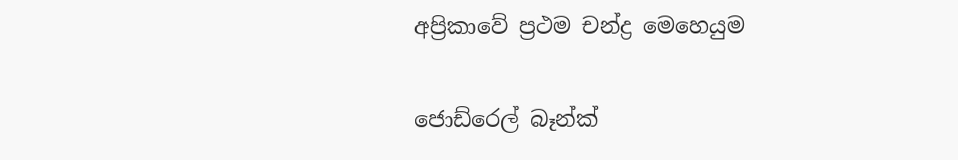අප්‍රිකාවේ ප්‍රථම චන්ද්‍ර මෙහෙයුම

ජොඩ්රෙල් බෑන්ක්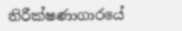නිරීක්ෂණාගාරයේ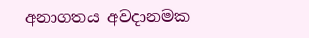අනාගතය අවදානමක